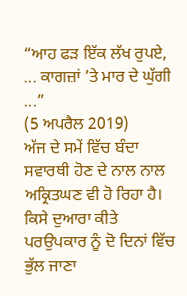“ਆਹ ਫੜ ਇੱਕ ਲੱਖ ਰੁਪਏ, ... ਕਾਗਜ਼ਾਂ ’ਤੇ ਮਾਰ ਦੇ ਘੁੱਗੀ ...”
(5 ਅਪਰੈਲ 2019)
ਅੱਜ ਦੇ ਸਮੇਂ ਵਿੱਚ ਬੰਦਾ ਸਵਾਰਥੀ ਹੋਣ ਦੇ ਨਾਲ ਨਾਲ ਅਕ੍ਰਿਤਘਣ ਵੀ ਹੋ ਰਿਹਾ ਹੈ। ਕਿਸੇ ਦੁਆਰਾ ਕੀਤੇ ਪਰਉਪਕਾਰ ਨੂੰ ਦੋ ਦਿਨਾਂ ਵਿੱਚ ਭੁੱਲ ਜਾਣਾ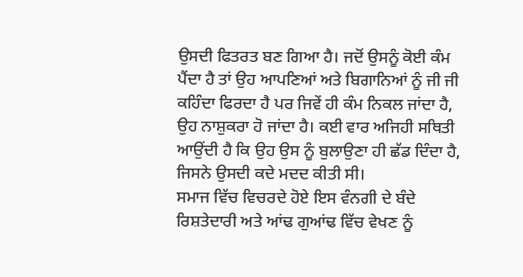ਉਸਦੀ ਫਿਤਰਤ ਬਣ ਗਿਆ ਹੈ। ਜਦੋਂ ਉਸਨੂੰ ਕੋਈ ਕੰਮ ਪੈਂਦਾ ਹੈ ਤਾਂ ਉਹ ਆਪਣਿਆਂ ਅਤੇ ਬਿਗਾਨਿਆਂ ਨੂੰ ਜੀ ਜੀ ਕਹਿੰਦਾ ਫਿਰਦਾ ਹੈ ਪਰ ਜਿਵੇਂ ਹੀ ਕੰਮ ਨਿਕਲ ਜਾਂਦਾ ਹੈ, ਉਹ ਨਾਸ਼ੁਕਰਾ ਹੋ ਜਾਂਦਾ ਹੈ। ਕਈ ਵਾਰ ਅਜਿਹੀ ਸਥਿਤੀ ਆਉਂਦੀ ਹੈ ਕਿ ਉਹ ਉਸ ਨੂੰ ਬੁਲਾਉਣਾ ਹੀ ਛੱਡ ਦਿੰਦਾ ਹੈ, ਜਿਸਨੇ ਉਸਦੀ ਕਦੇ ਮਦਦ ਕੀਤੀ ਸੀ।
ਸਮਾਜ ਵਿੱਚ ਵਿਚਰਦੇ ਹੋਏ ਇਸ ਵੰਨਗੀ ਦੇ ਬੰਦੇ ਰਿਸ਼ਤੇਦਾਰੀ ਅਤੇ ਆਂਢ ਗੁਆਂਢ ਵਿੱਚ ਵੇਖਣ ਨੂੰ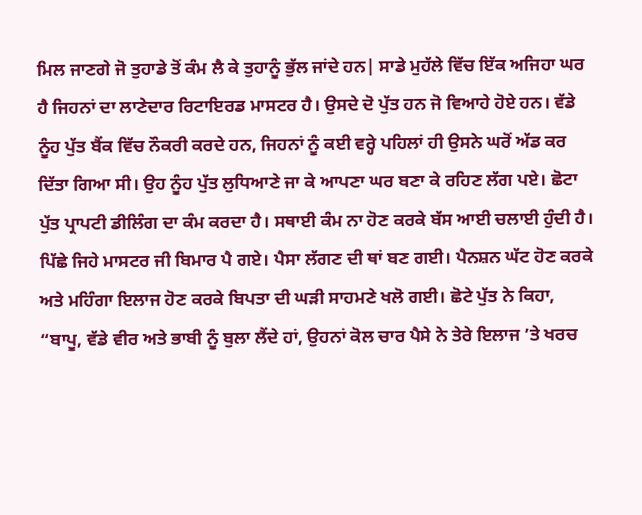ਮਿਲ ਜਾਣਗੇ ਜੋ ਤੁਹਾਡੇ ਤੋਂ ਕੰਮ ਲੈ ਕੇ ਤੁਹਾਨੂੰ ਭੁੱਲ ਜਾਂਦੇ ਹਨ| ਸਾਡੇ ਮੁਹੱਲੇ ਵਿੱਚ ਇੱਕ ਅਜਿਹਾ ਘਰ ਹੈ ਜਿਹਨਾਂ ਦਾ ਲਾਣੇਦਾਰ ਰਿਟਾਇਰਡ ਮਾਸਟਰ ਹੈ। ਉਸਦੇ ਦੋ ਪੁੱਤ ਹਨ ਜੋ ਵਿਆਹੇ ਹੋਏ ਹਨ। ਵੱਡੇ ਨੂੰਹ ਪੁੱਤ ਬੈਂਕ ਵਿੱਚ ਨੌਕਰੀ ਕਰਦੇ ਹਨ, ਜਿਹਨਾਂ ਨੂੰ ਕਈ ਵਰ੍ਹੇ ਪਹਿਲਾਂ ਹੀ ਉਸਨੇ ਘਰੋਂ ਅੱਡ ਕਰ ਦਿੱਤਾ ਗਿਆ ਸੀ। ਉਹ ਨੂੰਹ ਪੁੱਤ ਲੁਧਿਆਣੇ ਜਾ ਕੇ ਆਪਣਾ ਘਰ ਬਣਾ ਕੇ ਰਹਿਣ ਲੱਗ ਪਏ। ਛੋਟਾ ਪੁੱਤ ਪ੍ਰਾਪਟੀ ਡੀਲਿੰਗ ਦਾ ਕੰਮ ਕਰਦਾ ਹੈ। ਸਥਾਈ ਕੰਮ ਨਾ ਹੋਣ ਕਰਕੇ ਬੱਸ ਆਈ ਚਲਾਈ ਹੁੰਦੀ ਹੈ। ਪਿੱਛੇ ਜਿਹੇ ਮਾਸਟਰ ਜੀ ਬਿਮਾਰ ਪੈ ਗਏ। ਪੈਸਾ ਲੱਗਣ ਦੀ ਥਾਂ ਬਣ ਗਈ। ਪੈਨਸ਼ਨ ਘੱਟ ਹੋਣ ਕਰਕੇ ਅਤੇ ਮਹਿੰਗਾ ਇਲਾਜ ਹੋਣ ਕਰਕੇ ਬਿਪਤਾ ਦੀ ਘੜੀ ਸਾਹਮਣੇ ਖਲੋ ਗਈ। ਛੋਟੇ ਪੁੱਤ ਨੇ ਕਿਹਾ, “ਬਾਪੂ, ਵੱਡੇ ਵੀਰ ਅਤੇ ਭਾਬੀ ਨੂੰ ਬੁਲਾ ਲੈਂਦੇ ਹਾਂ, ਉਹਨਾਂ ਕੋਲ ਚਾਰ ਪੈਸੇ ਨੇ ਤੇਰੇ ਇਲਾਜ ’ਤੇ ਖਰਚ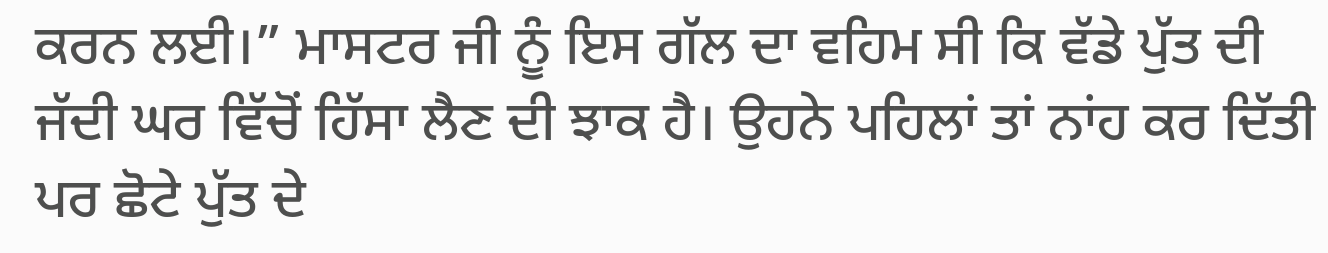ਕਰਨ ਲਈ।” ਮਾਸਟਰ ਜੀ ਨੂੰ ਇਸ ਗੱਲ ਦਾ ਵਹਿਮ ਸੀ ਕਿ ਵੱਡੇ ਪੁੱਤ ਦੀ ਜੱਦੀ ਘਰ ਵਿੱਚੋਂ ਹਿੱਸਾ ਲੈਣ ਦੀ ਝਾਕ ਹੈ। ਉਹਨੇ ਪਹਿਲਾਂ ਤਾਂ ਨਾਂਹ ਕਰ ਦਿੱਤੀ ਪਰ ਛੋਟੇ ਪੁੱਤ ਦੇ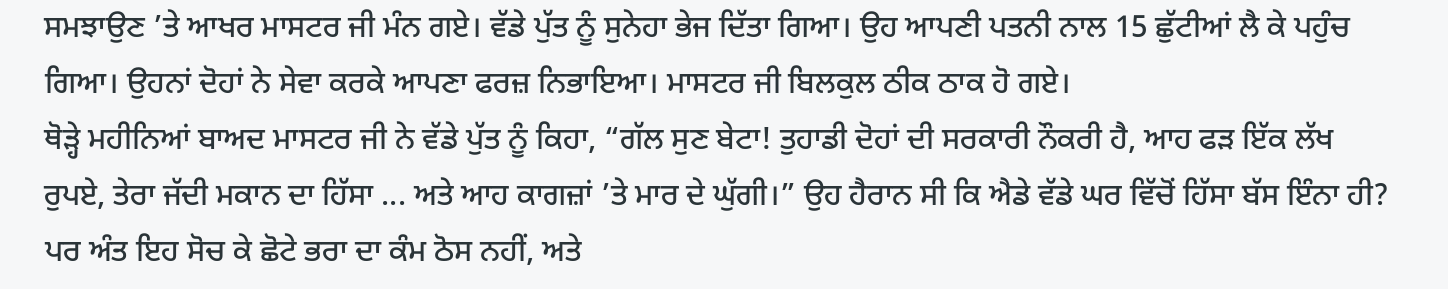ਸਮਝਾਉਣ ’ਤੇ ਆਖਰ ਮਾਸਟਰ ਜੀ ਮੰਨ ਗਏ। ਵੱਡੇ ਪੁੱਤ ਨੂੰ ਸੁਨੇਹਾ ਭੇਜ ਦਿੱਤਾ ਗਿਆ। ਉਹ ਆਪਣੀ ਪਤਨੀ ਨਾਲ 15 ਛੁੱਟੀਆਂ ਲੈ ਕੇ ਪਹੁੰਚ ਗਿਆ। ਉਹਨਾਂ ਦੋਹਾਂ ਨੇ ਸੇਵਾ ਕਰਕੇ ਆਪਣਾ ਫਰਜ਼ ਨਿਭਾਇਆ। ਮਾਸਟਰ ਜੀ ਬਿਲਕੁਲ ਠੀਕ ਠਾਕ ਹੋ ਗਏ।
ਥੋੜ੍ਹੇ ਮਹੀਨਿਆਂ ਬਾਅਦ ਮਾਸਟਰ ਜੀ ਨੇ ਵੱਡੇ ਪੁੱਤ ਨੂੰ ਕਿਹਾ, “ਗੱਲ ਸੁਣ ਬੇਟਾ! ਤੁਹਾਡੀ ਦੋਹਾਂ ਦੀ ਸਰਕਾਰੀ ਨੌਕਰੀ ਹੈ, ਆਹ ਫੜ ਇੱਕ ਲੱਖ ਰੁਪਏ, ਤੇਰਾ ਜੱਦੀ ਮਕਾਨ ਦਾ ਹਿੱਸਾ ... ਅਤੇ ਆਹ ਕਾਗਜ਼ਾਂ ’ਤੇ ਮਾਰ ਦੇ ਘੁੱਗੀ।” ਉਹ ਹੈਰਾਨ ਸੀ ਕਿ ਐਡੇ ਵੱਡੇ ਘਰ ਵਿੱਚੋਂ ਹਿੱਸਾ ਬੱਸ ਇੰਨਾ ਹੀ? ਪਰ ਅੰਤ ਇਹ ਸੋਚ ਕੇ ਛੋਟੇ ਭਰਾ ਦਾ ਕੰਮ ਠੋਸ ਨਹੀਂ, ਅਤੇ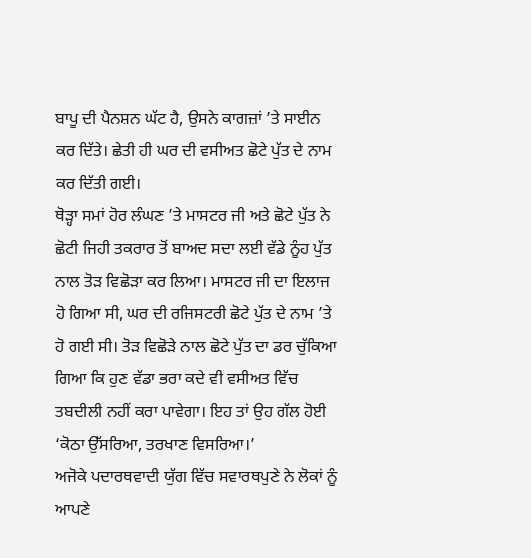ਬਾਪੂ ਦੀ ਪੈਨਸ਼ਨ ਘੱਟ ਹੈ, ਉਸਨੇ ਕਾਗਜ਼ਾਂ ’ਤੇ ਸਾਈਨ ਕਰ ਦਿੱਤੇ। ਛੇਤੀ ਹੀ ਘਰ ਦੀ ਵਸੀਅਤ ਛੋਟੇ ਪੁੱਤ ਦੇ ਨਾਮ ਕਰ ਦਿੱਤੀ ਗਈ।
ਥੋੜ੍ਹਾ ਸਮਾਂ ਹੋਰ ਲੰਘਣ ’ਤੇ ਮਾਸਟਰ ਜੀ ਅਤੇ ਛੋਟੇ ਪੁੱਤ ਨੇ ਛੋਟੀ ਜਿਹੀ ਤਕਰਾਰ ਤੋਂ ਬਾਅਦ ਸਦਾ ਲਈ ਵੱਡੇ ਨੂੰਹ ਪੁੱਤ ਨਾਲ ਤੋੜ ਵਿਛੋੜਾ ਕਰ ਲਿਆ। ਮਾਸਟਰ ਜੀ ਦਾ ਇਲਾਜ ਹੋ ਗਿਆ ਸੀ, ਘਰ ਦੀ ਰਜਿਸਟਰੀ ਛੋਟੇ ਪੁੱਤ ਦੇ ਨਾਮ ’ਤੇ ਹੋ ਗਈ ਸੀ। ਤੋੜ ਵਿਛੋੜੇ ਨਾਲ ਛੋਟੇ ਪੁੱਤ ਦਾ ਡਰ ਚੁੱਕਿਆ ਗਿਆ ਕਿ ਹੁਣ ਵੱਡਾ ਭਰਾ ਕਦੇ ਵੀ ਵਸੀਅਤ ਵਿੱਚ ਤਬਦੀਲੀ ਨਹੀਂ ਕਰਾ ਪਾਵੇਗਾ। ਇਹ ਤਾਂ ਉਹ ਗੱਲ ਹੋਈ ‘ਕੋਠਾ ਉੱਸਰਿਆ, ਤਰਖਾਣ ਵਿਸਰਿਆ।’
ਅਜੋਕੇ ਪਦਾਰਥਵਾਦੀ ਯੁੱਗ ਵਿੱਚ ਸਵਾਰਥਪੁਣੇ ਨੇ ਲੋਕਾਂ ਨੂੰ ਆਪਣੇ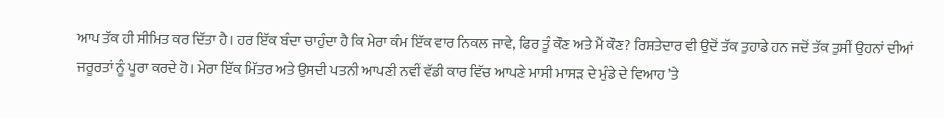ਆਪ ਤੱਕ ਹੀ ਸੀਮਿਤ ਕਰ ਦਿੱਤਾ ਹੈ। ਹਰ ਇੱਕ ਬੰਦਾ ਚਾਹੁੰਦਾ ਹੈ ਕਿ ਮੇਰਾ ਕੰਮ ਇੱਕ ਵਾਰ ਨਿਕਲ ਜਾਵੇ, ਫਿਰ ਤੂੰ ਕੌਣ ਅਤੇ ਮੈਂ ਕੌਣ? ਰਿਸ਼ਤੇਦਾਰ ਵੀ ਉਦੋਂ ਤੱਕ ਤੁਹਾਡੇ ਹਨ ਜਦੋਂ ਤੱਕ ਤੁਸੀਂ ਉਹਨਾਂ ਦੀਆਂ ਜਰੂਰਤਾਂ ਨੂੰ ਪੂਰਾ ਕਰਦੇ ਹੋ। ਮੇਰਾ ਇੱਕ ਮਿੱਤਰ ਅਤੇ ਉਸਦੀ ਪਤਨੀ ਆਪਣੀ ਨਵੀਂ ਵੱਡੀ ਕਾਰ ਵਿੱਚ ਆਪਣੇ ਮਾਸੀ ਮਾਸੜ ਦੇ ਮੁੰਡੇ ਦੇ ਵਿਆਹ ’ਤੇ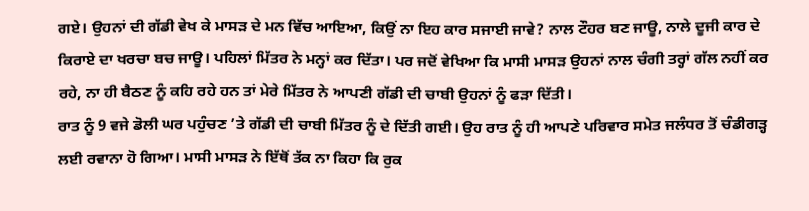ਗਏ। ਉਹਨਾਂ ਦੀ ਗੱਡੀ ਵੇਖ ਕੇ ਮਾਸੜ ਦੇ ਮਨ ਵਿੱਚ ਆਇਆ, ਕਿਉਂ ਨਾ ਇਹ ਕਾਰ ਸਜਾਈ ਜਾਵੇ? ਨਾਲ ਟੌਹਰ ਬਣ ਜਾਊ, ਨਾਲੇ ਦੂਜੀ ਕਾਰ ਦੇ ਕਿਰਾਏ ਦਾ ਖਰਚਾ ਬਚ ਜਾਊ। ਪਹਿਲਾਂ ਮਿੱਤਰ ਨੇ ਮਨ੍ਹਾਂ ਕਰ ਦਿੱਤਾ। ਪਰ ਜਦੋਂ ਵੇਖਿਆ ਕਿ ਮਾਸੀ ਮਾਸੜ ਉਹਨਾਂ ਨਾਲ ਚੰਗੀ ਤਰ੍ਹਾਂ ਗੱਲ ਨਹੀਂ ਕਰ ਰਹੇ, ਨਾ ਹੀ ਬੈਠਣ ਨੂੰ ਕਹਿ ਰਹੇ ਹਨ ਤਾਂ ਮੇਰੇ ਮਿੱਤਰ ਨੇ ਆਪਣੀ ਗੱਡੀ ਦੀ ਚਾਬੀ ਉਹਨਾਂ ਨੂੰ ਫੜਾ ਦਿੱਤੀ।
ਰਾਤ ਨੂੰ 9 ਵਜੇ ਡੋਲੀ ਘਰ ਪਹੁੰਚਣ ’ਤੇ ਗੱਡੀ ਦੀ ਚਾਬੀ ਮਿੱਤਰ ਨੂੰ ਦੇ ਦਿੱਤੀ ਗਈ। ਉਹ ਰਾਤ ਨੂੰ ਹੀ ਆਪਣੇ ਪਰਿਵਾਰ ਸਮੇਤ ਜਲੰਧਰ ਤੋਂ ਚੰਡੀਗੜ੍ਹ ਲਈ ਰਵਾਨਾ ਹੋ ਗਿਆ। ਮਾਸੀ ਮਾਸੜ ਨੇ ਇੱਥੋਂ ਤੱਕ ਨਾ ਕਿਹਾ ਕਿ ਰੁਕ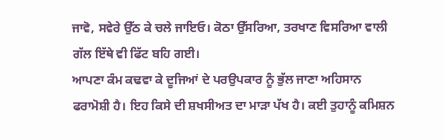ਜਾਵੋ, ਸਵੇਰੇ ਉੱਠ ਕੇ ਚਲੇ ਜਾਇਓ। ਕੋਠਾ ਉੱਸਰਿਆ, ਤਰਖਾਣ ਵਿਸਰਿਆ ਵਾਲੀ ਗੱਲ ਇੱਥੇ ਵੀ ਫਿੱਟ ਬਹਿ ਗਈ।
ਆਪਣਾ ਕੰਮ ਕਢਵਾ ਕੇ ਦੂਜਿਆਂ ਦੇ ਪਰਉਪਕਾਰ ਨੂੰ ਭੁੱਲ ਜਾਣਾ ਅਹਿਸਾਨ ਫਰਾਮੋਸ਼ੀ ਹੈ। ਇਹ ਕਿਸੇ ਦੀ ਸ਼ਖਸੀਅਤ ਦਾ ਮਾੜਾ ਪੱਖ ਹੈ। ਕਈ ਤੁਹਾਨੂੰ ਕਮਿਸ਼ਨ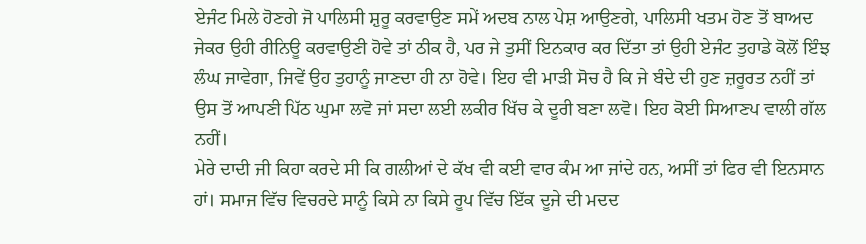ਏਜੰਟ ਮਿਲੇ ਹੋਣਗੇ ਜੋ ਪਾਲਿਸੀ ਸ਼ੁਰੂ ਕਰਵਾਉਣ ਸਮੇਂ ਅਦਬ ਨਾਲ ਪੇਸ਼ ਆਉਣਗੇ, ਪਾਲਿਸੀ ਖਤਮ ਹੋਣ ਤੋਂ ਬਾਅਦ ਜੇਕਰ ਉਹੀ ਰੀਨਿਊ ਕਰਵਾਉਣੀ ਹੋਵੇ ਤਾਂ ਠੀਕ ਹੈ, ਪਰ ਜੇ ਤੁਸੀਂ ਇਨਕਾਰ ਕਰ ਦਿੱਤਾ ਤਾਂ ਉਹੀ ਏਜੰਟ ਤੁਹਾਡੇ ਕੋਲੋਂ ਇੰਝ ਲੰਘ ਜਾਵੇਗਾ, ਜਿਵੇਂ ਉਹ ਤੁਹਾਨੂੰ ਜਾਣਦਾ ਹੀ ਨਾ ਹੋਵੇ। ਇਹ ਵੀ ਮਾੜੀ ਸੋਚ ਹੈ ਕਿ ਜੇ ਬੰਦੇ ਦੀ ਹੁਣ ਜ਼ਰੂਰਤ ਨਹੀਂ ਤਾਂ ਉਸ ਤੋਂ ਆਪਣੀ ਪਿੱਠ ਘੁਮਾ ਲਵੋ ਜਾਂ ਸਦਾ ਲਈ ਲਕੀਰ ਖਿੱਚ ਕੇ ਦੂਰੀ ਬਣਾ ਲਵੋ। ਇਹ ਕੋਈ ਸਿਆਣਪ ਵਾਲੀ ਗੱਲ ਨਹੀਂ।
ਮੇਰੇ ਦਾਦੀ ਜੀ ਕਿਹਾ ਕਰਦੇ ਸੀ ਕਿ ਗਲੀਆਂ ਦੇ ਕੱਖ ਵੀ ਕਈ ਵਾਰ ਕੰਮ ਆ ਜਾਂਦੇ ਹਨ, ਅਸੀਂ ਤਾਂ ਫਿਰ ਵੀ ਇਨਸਾਨ ਹਾਂ। ਸਮਾਜ ਵਿੱਚ ਵਿਚਰਦੇ ਸਾਨੂੰ ਕਿਸੇ ਨਾ ਕਿਸੇ ਰੂਪ ਵਿੱਚ ਇੱਕ ਦੂਜੇ ਦੀ ਮਦਦ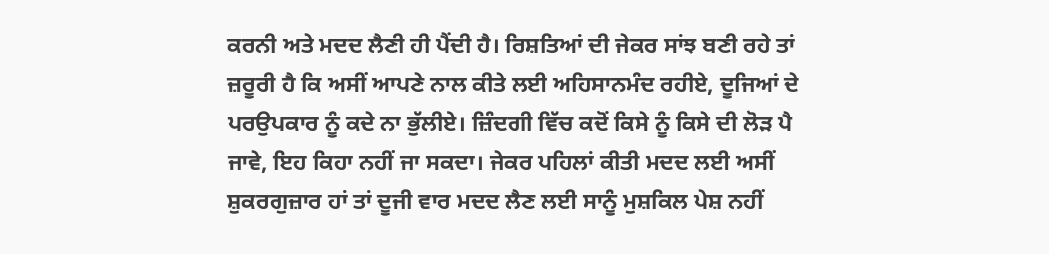ਕਰਨੀ ਅਤੇ ਮਦਦ ਲੈਣੀ ਹੀ ਪੈਂਦੀ ਹੈ। ਰਿਸ਼ਤਿਆਂ ਦੀ ਜੇਕਰ ਸਾਂਝ ਬਣੀ ਰਹੇ ਤਾਂ ਜ਼ਰੂਰੀ ਹੈ ਕਿ ਅਸੀਂ ਆਪਣੇ ਨਾਲ ਕੀਤੇ ਲਈ ਅਹਿਸਾਨਮੰਦ ਰਹੀਏ, ਦੂਜਿਆਂ ਦੇ ਪਰਉਪਕਾਰ ਨੂੰ ਕਦੇ ਨਾ ਭੁੱਲੀਏ। ਜ਼ਿੰਦਗੀ ਵਿੱਚ ਕਦੋਂ ਕਿਸੇ ਨੂੰ ਕਿਸੇ ਦੀ ਲੋੜ ਪੈ ਜਾਵੇ, ਇਹ ਕਿਹਾ ਨਹੀਂ ਜਾ ਸਕਦਾ। ਜੇਕਰ ਪਹਿਲਾਂ ਕੀਤੀ ਮਦਦ ਲਈ ਅਸੀਂ ਸ਼ੁਕਰਗੁਜ਼ਾਰ ਹਾਂ ਤਾਂ ਦੂਜੀ ਵਾਰ ਮਦਦ ਲੈਣ ਲਈ ਸਾਨੂੰ ਮੁਸ਼ਕਿਲ ਪੇਸ਼ ਨਹੀਂ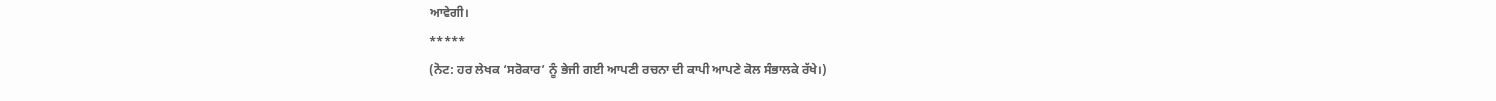ਆਵੇਗੀ।
*****
(ਨੋਟ: ਹਰ ਲੇਖਕ ‘ਸਰੋਕਾਰ’ ਨੂੰ ਭੇਜੀ ਗਈ ਆਪਣੀ ਰਚਨਾ ਦੀ ਕਾਪੀ ਆਪਣੇ ਕੋਲ ਸੰਭਾਲਕੇ ਰੱਖੇ।)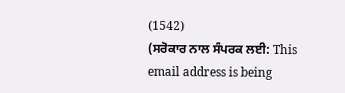(1542)
(ਸਰੋਕਾਰ ਨਾਲ ਸੰਪਰਕ ਲਈ: This email address is being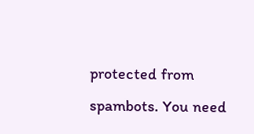protected from spambots. You need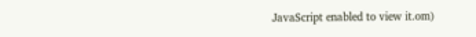JavaScript enabled to view it.om)